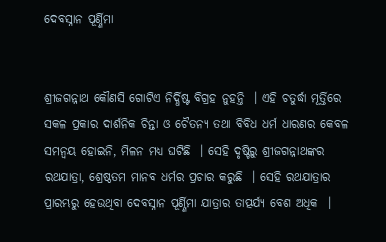ଦେବସ୍ନାନ ପୂର୍ଣ୍ଣିମା


ଶ୍ରୀଜଗନ୍ନାଥ କୌଣସି ଗୋଟିଏ ନିର୍ଦ୍ଧିଷ୍ଟ ବିଗ୍ରହ ନୁହନ୍ତି  । ଏହି ଚତୁର୍ଦ୍ଧା ମୂର୍ତ୍ତିରେ ସକଳ ପ୍ରକାର ଦାର୍ଶନିକ ଚିନ୍ତା ଓ ଚୈତନ୍ୟ ତଥା ବିବିଧ ଧର୍ମ ଧାରଣର କେବଳ ସମନ୍ୱୟ ହୋଇନି, ମିଳନ ମଧ୍ୟ ଘଟିଛି  । ସେହି ଦୃଷ୍ଟିରୁ ଶ୍ରୀଜଗନ୍ନାଥଙ୍କର ରଥଯାତ୍ରା, ଶ୍ରେଷ୍ଠତମ ମାନବ ଧର୍ମର ପ୍ରଚାର କରୁଛି  । ସେହି ରଥଯାତ୍ରାର ପ୍ରାରମ୍ଭରୁ ହେଉଥିବା ଦେବସ୍ନାନ ପୂର୍ଣ୍ଣିମା ଯାତ୍ରାର ତାତ୍ପର୍ଯ୍ୟ ବେଶ ଅଧିକ  ।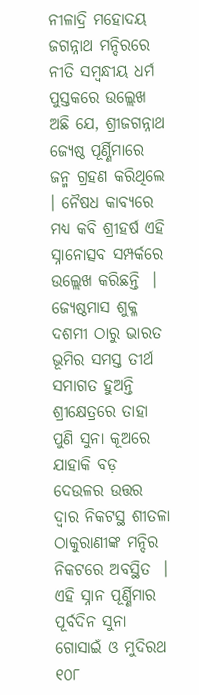ନୀଳାଦ୍ରି ମହୋଦୟ ଜଗନ୍ନାଥ ମନ୍ଦିରରେ ନୀତି ସମ୍ବନ୍ଧୀୟ ଧର୍ମ ପୁସ୍ତକରେ ଉଲ୍ଲେଖ ଅଛି ଯେ, ଶ୍ରୀଜଗନ୍ନାଥ ଜ୍ୟେଷ୍ଠ ପୂର୍ଣ୍ଣିମାରେ ଜନ୍ମ ଗ୍ରହଣ କରିଥିଲେ  । ନୈଷଧ କାବ୍ୟରେ ମଧ୍ୟ କବି ଶ୍ରୀହର୍ଷ ଏହି ସ୍ନାନୋତ୍ସବ ସମ୍ପର୍କରେ ଉଲ୍ଲେଖ କରିଛନ୍ତି  । ଜ୍ୟେଷ୍ଠମାସ ଶୁକ୍ଳ ଦଶମୀ ଠାରୁ ଭାରତ ଭୂମିର ସମସ୍ତ ତୀର୍ଥ ସମାଗତ ହୁଅନ୍ତି ଶ୍ରୀକ୍ଷେତ୍ରରେ ତାହା ପୁଣି ସୁନା କୂଅରେ ଯାହାକି ବଡ଼ ଦେଉଳର ଉତ୍ତର ଦ୍ୱାର ନିକଟସ୍ଥ ଶୀତଳା ଠାକୁରାଣୀଙ୍କ ମନ୍ଦିର ନିକଟରେ ଅବସ୍ଥିତ  । ଏହି ସ୍ନାନ ପୂର୍ଣ୍ଣିମାର ପୂର୍ବଦିନ ସୁନା ଗୋସାଇଁ ଓ ମୁଦିରଥ ୧୦୮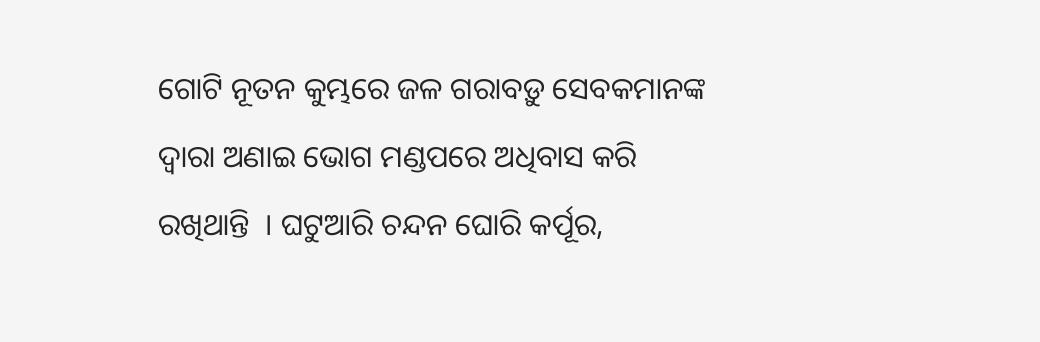ଗୋଟି ନୂତନ କୁମ୍ଭରେ ଜଳ ଗରାବଡ଼ୁ ସେବକମାନଙ୍କ ଦ୍ୱାରା ଅଣାଇ ଭୋଗ ମଣ୍ଡପରେ ଅଧିବାସ କରି ରଖିଥାନ୍ତି  । ଘଟୁଆରି ଚନ୍ଦନ ଘୋରି କର୍ପୂର,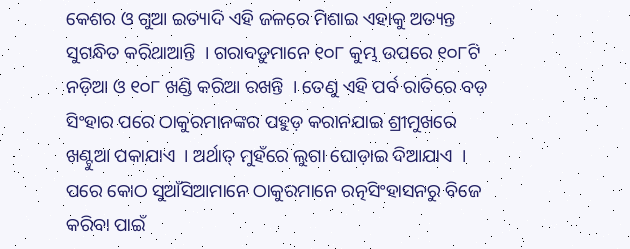କେଶର ଓ ଗୁଆ ଇତ୍ୟାଦି ଏହି ଜଳରେ ମିଶାଇ ଏହାକୁ ଅତ୍ୟନ୍ତ ସୁଗନ୍ଧିତ କରିଥାଆନ୍ତି  । ଗରାବଡ଼ୁମାନେ ୧୦୮ କୁମ୍ଭ ଉପରେ ୧୦୮ଟି ନଡ଼ିଆ ଓ ୧୦୮ ଖଣ୍ଡି କରିଆ ରଖନ୍ତି  । ତେଣୁ ଏହି ପର୍ବ ରାତିରେ ବଡ଼ ସିଂହାର ପରେ ଠାକୁରମାନଙ୍କର ପହୁଡ଼ କରାନଯାଇ ଶ୍ରୀମୁଖରେ ଖଣ୍ଟୁଆ ପକାଯାଏ  । ଅର୍ଥାତ୍ ମୁହଁରେ ଲୁଗା ଘୋଡ଼ାଇ ଦିଆଯାଏ  । ପରେ କୋଠ ସୁଆଁସିଆମାନେ ଠାକୁରମାନେ ରତ୍ନସିଂହାସନରୁ ବିଜେ କରିବା ପାଇଁ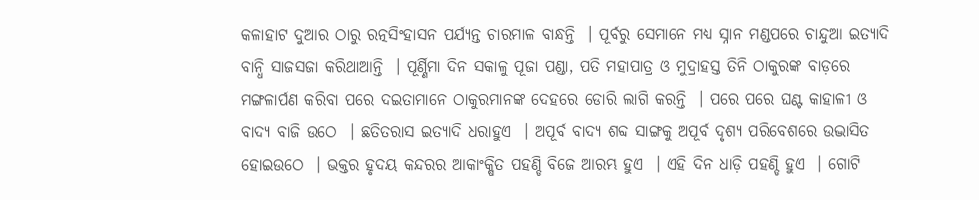କଳାହାଟ ଦୁଆର ଠାରୁ ରତ୍ନସିଂହାସନ ପର୍ଯ୍ୟନ୍ତ ଚାରମାଳ ବାନ୍ଧନ୍ତି  । ପୂର୍ବରୁ ସେମାନେ ମଧ୍ୟ ସ୍ନାନ ମଣ୍ଡପରେ ଚାନ୍ଦୁଆ ଇତ୍ୟାଦି ବାନ୍ଧି ସାଜସଜା କରିଥାଆନ୍ତି  । ପୂର୍ଣ୍ଣିମା ଦିନ ସକାଳୁ ପୂଜା ପଣ୍ଡା, ପତି ମହାପାତ୍ର ଓ ମୁଦ୍ରାହସ୍ତ ତିନି ଠାକୁରଙ୍କ ବାଡ଼ରେ ମଙ୍ଗଳାର୍ପଣ କରିବା ପରେ ଦଇତାମାନେ ଠାକୁରମାନଙ୍କ ଦେହରେ ଡୋରି ଲାଗି କରନ୍ତି  । ପରେ ପରେ ଘଣ୍ଟ କାହାଳୀ ଓ ବାଦ୍ୟ ବାଜି ଉଠେ  । ଛତିତରାସ ଇତ୍ୟାଦି ଧରାହୁଏ  । ଅପୂର୍ବ ବାଦ୍ୟ ଶବ୍ଦ ସାଙ୍ଗକୁ ଅପୂର୍ବ ଦୃଶ୍ୟ ପରିବେଶରେ ଉଦ୍ଭାସିତ ହୋଇଉଠେ  । ଭକ୍ତର ହୃଦୟ କନ୍ଦରର ଆକାଂକ୍ଷିତ ପହଣ୍ଡି ବିଜେ ଆରମ୍ଭ ହୁଏ  । ଏହି ଦିନ ଧାଡ଼ି ପହଣ୍ଡି ହୁଏ  । ଗୋଟି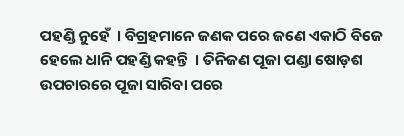ପହଣ୍ଡି ନୁହେଁ  । ବିଗ୍ରହମାନେ ଜଣକ ପରେ ଜଣେ ଏକାଠି ବିଜେ ହେଲେ ଧାନି ପହଣ୍ଡି କହନ୍ତି  । ତିନିଜଣ ପୂଜା ପଣ୍ଡା ଷୋଡ଼ଶ ଉପଚାରରେ ପୂଜା ସାରିବା ପରେ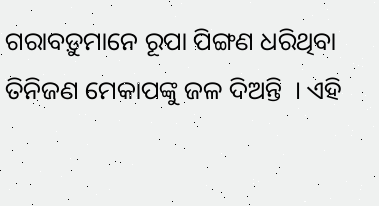ଗରାବଡ଼ୁମାନେ ରୂପା ପିଙ୍ଗଣ ଧରିଥିବା ତିନିଜଣ ମେକାପଙ୍କୁ ଜଳ ଦିଅନ୍ତି  । ଏହି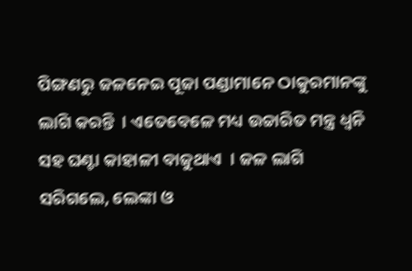ପିଙ୍ଗଣରୁ ଜଳନେଇ ପୂଜା ପଣ୍ଡାମାନେ ଠାକୁରମାନଙ୍କୁ ଲାଗି କରନ୍ତି  । ଏତେବେଳେ ମଧ୍ୟ ଉଚ୍ଚାରିତ ମନ୍ତ୍ର ଧ୍ୱନି ସହ ଘଣ୍ଟା କାହାଳୀ ବାଜୁଥାଏ  । ଜଳ ଲାଗି ସରିଗଲେ, ଲେଙ୍କା ଓ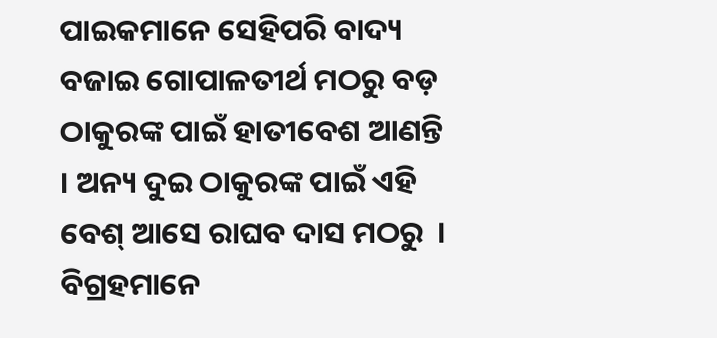ପାଇକମାନେ ସେହିପରି ବାଦ୍ୟ ବଜାଇ ଗୋପାଳତୀର୍ଥ ମଠରୁ ବଡ଼ ଠାକୁରଙ୍କ ପାଇଁ ହାତୀବେଶ ଆଣନ୍ତି  । ଅନ୍ୟ ଦୁଇ ଠାକୁରଙ୍କ ପାଇଁ ଏହି ବେଶ୍ ଆସେ ରାଘବ ଦାସ ମଠରୁ  । ବିଗ୍ରହମାନେ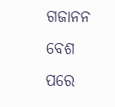ଗଜାନନ ବେଶ ପରେ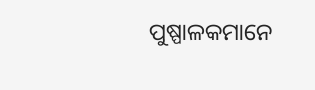ପୁଷ୍ପାଳକମାନେ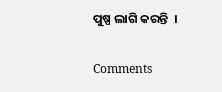ପୁଷ୍ପ ଲାଗି କରନ୍ତି  ।

Comments